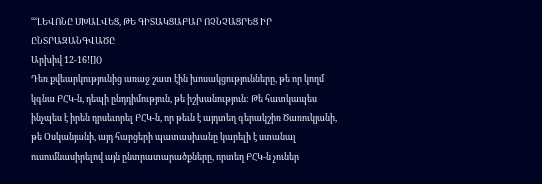ՙՙՙԼԵՎՈՆԸ ՍԽԱԼՎԵՑ, ԹԵ ԳԻՏԱԿՑԱԲԱՐ ՈՉՆՉԱՑՐԵՑ ԻՐ ԸՆՏՐԱԶԱՆԳՎԱԾԸ
Արխիվ 12-16![]()
Դեռ քվեարկությունից առաջ շատ էին խոսակցությունները, թե որ կողմ կգնա ԲՀԿ-ն, դեպի ընդդիմություն, թե իշխանություն: Թե հատկապես ինչպես է իրեն դրսեւորել ԲՀԿ-ն, որ թեւն է այդտեղ գերակշիռ Ծառուկյանի, թե Օսկանյանի, այդ հարցերի պատասխանը կարելի է ստանալ ուսումնասիրելով այն ընտրատարածքները, որտեղ ԲՀԿ-ն չուներ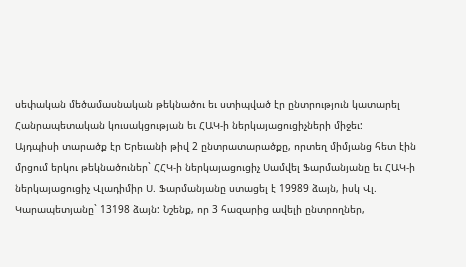սեփական մեծամասնական թեկնածու եւ ստիպված էր ընտրություն կատարել Հանրապետական կուսակցության եւ ՀԱԿ-ի ներկայացուցիչների միջեւ:
Այդպիսի տարածք էր Երեւանի թիվ 2 ընտրատարածքը, որտեղ միմյանց հետ էին մրցում երկու թեկնածուներ` ՀՀԿ-ի ներկայացուցիչ Սամվել Ֆարմանյանը եւ ՀԱԿ-ի ներկայացուցիչ Վլադիմիր Ս. Ֆարմանյանը ստացել է 19989 ձայն, իսկ Վլ. Կարապետյանը` 13198 ձայն: Նշենք, որ 3 հազարից ավելի ընտրողներ,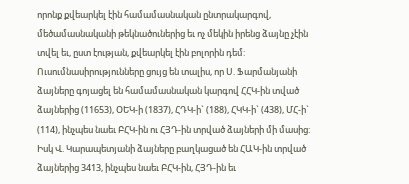որոնք քվեարկել էին համամասնական ընտրակարգով, մեծամասնականի թեկնածուներից եւ ոչ մեկին իրենց ձայնը չէին տվել եւ, ըստ էության, քվեարկել էին բոլորին դեմ:
Ուսումնասիրությունները ցույց են տալիս, որ Ս. Ֆարմանյանի ձայները գոյացել են համամասնական կարգով ՀՀԿ-ին տված ձայներից (11653), ՕԵԿ-ի (1837), ՀԴԿ-ի` (188), ՀԿԿ-ի` (438), ՄՀ-ի` (114), ինչպես նաեւ ԲՀԿ-ին ու ՀՅԴ-ին տրված ձայների մի մասից:
Իսկ Վ. Կարապետյանի ձայները բաղկացած են ՀԱԿ-ին տրված ձայներից 3413, ինչպես նաեւ ԲՀԿ-ին, ՀՅԴ-ին եւ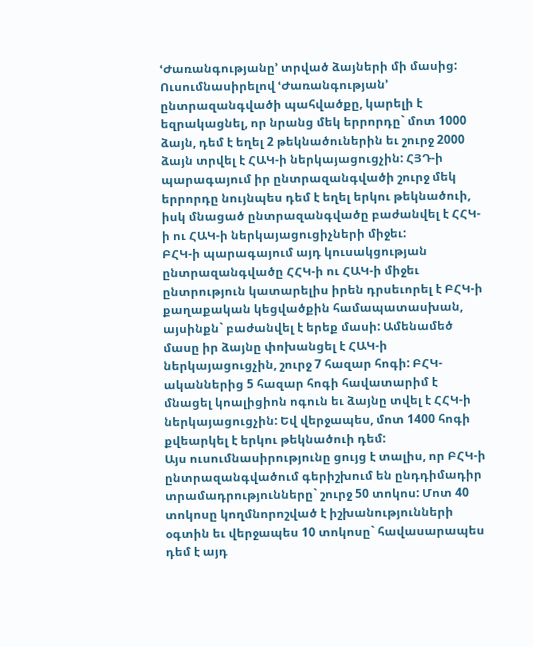ՙԺառանգությանը՚ տրված ձայների մի մասից:
Ուսումնասիրելով ՙԺառանգության՚ ընտրազանգվածի պահվածքը, կարելի է եզրակացնել, որ նրանց մեկ երրորդը` մոտ 1000 ձայն, դեմ է եղել 2 թեկնածուներին եւ շուրջ 2000 ձայն տրվել է ՀԱԿ-ի ներկայացուցչին: ՀՅԴ-ի պարագայում իր ընտրազանգվածի շուրջ մեկ երրորդը նույնպես դեմ է եղել երկու թեկնածուի, իսկ մնացած ընտրազանգվածը բաժանվել է ՀՀԿ-ի ու ՀԱԿ-ի ներկայացուցիչների միջեւ:
ԲՀԿ-ի պարագայում այդ կուսակցության ընտրազանգվածը ՀՀԿ-ի ու ՀԱԿ-ի միջեւ ընտրություն կատարելիս իրեն դրսեւորել է ԲՀԿ-ի քաղաքական կեցվածքին համապատասխան, այսինքն` բաժանվել է երեք մասի: Ամենամեծ մասը իր ձայնը փոխանցել է ՀԱԿ-ի ներկայացուցչին, շուրջ 7 հազար հոգի: ԲՀԿ-ականներից 5 հազար հոգի հավատարիմ է մնացել կոալիցիոն ոգուն եւ ձայնը տվել է ՀՀԿ-ի ներկայացուցչին: Եվ վերջապես, մոտ 1400 հոգի քվեարկել է երկու թեկնածուի դեմ:
Այս ուսումնասիրությունը ցույց է տալիս, որ ԲՀԿ-ի ընտրազանգվածում գերիշխում են ընդդիմադիր տրամադրությունները` շուրջ 50 տոկոս: Մոտ 40 տոկոսը կողմնորոշված է իշխանությունների օգտին եւ վերջապես 10 տոկոսը` հավասարապես դեմ է այդ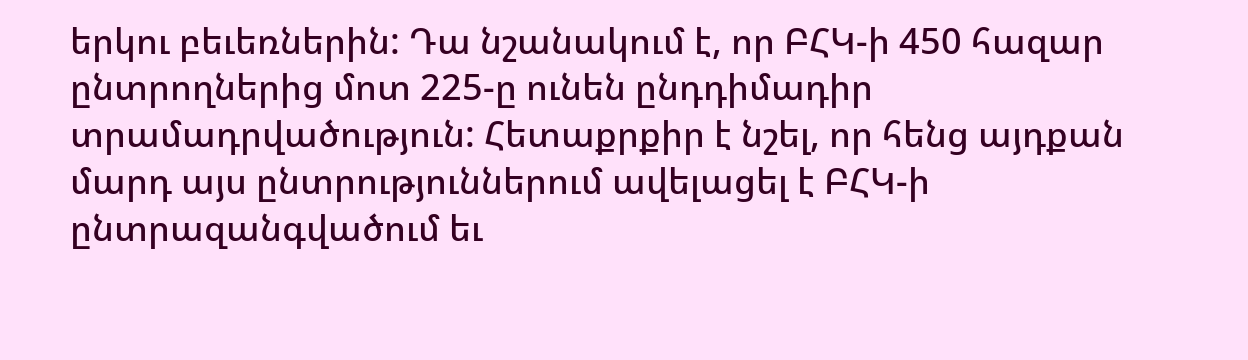երկու բեւեռներին: Դա նշանակում է, որ ԲՀԿ-ի 450 հազար ընտրողներից մոտ 225-ը ունեն ընդդիմադիր տրամադրվածություն: Հետաքրքիր է նշել, որ հենց այդքան մարդ այս ընտրություններում ավելացել է ԲՀԿ-ի ընտրազանգվածում եւ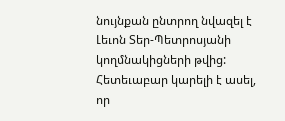նույնքան ընտրող նվազել է Լեւոն Տեր-Պետրոսյանի կողմնակիցների թվից: Հետեւաբար կարելի է ասել, որ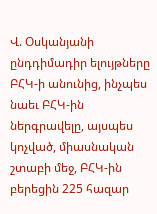Վ. Օսկանյանի ընդդիմադիր ելույթները ԲՀԿ-ի անունից, ինչպես նաեւ ԲՀԿ-ին ներգրավելը, այսպես կոչված, միասնական շտաբի մեջ, ԲՀԿ-ին բերեցին 225 հազար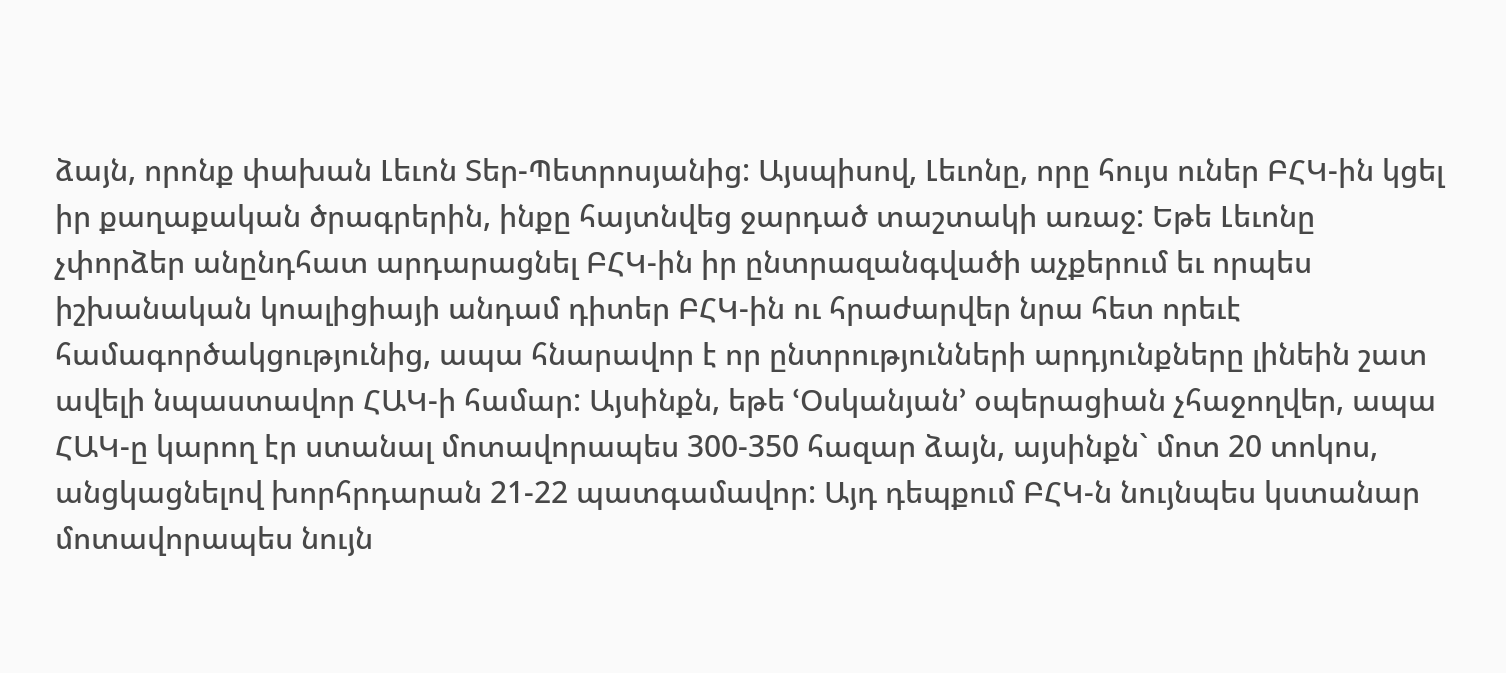ձայն, որոնք փախան Լեւոն Տեր-Պետրոսյանից: Այսպիսով, Լեւոնը, որը հույս ուներ ԲՀԿ-ին կցել իր քաղաքական ծրագրերին, ինքը հայտնվեց ջարդած տաշտակի առաջ: Եթե Լեւոնը չփորձեր անընդհատ արդարացնել ԲՀԿ-ին իր ընտրազանգվածի աչքերում եւ որպես իշխանական կոալիցիայի անդամ դիտեր ԲՀԿ-ին ու հրաժարվեր նրա հետ որեւէ համագործակցությունից, ապա հնարավոր է որ ընտրությունների արդյունքները լինեին շատ ավելի նպաստավոր ՀԱԿ-ի համար: Այսինքն, եթե ՙՕսկանյան՚ օպերացիան չհաջողվեր, ապա ՀԱԿ-ը կարող էր ստանալ մոտավորապես 300-350 հազար ձայն, այսինքն` մոտ 20 տոկոս, անցկացնելով խորհրդարան 21-22 պատգամավոր: Այդ դեպքում ԲՀԿ-ն նույնպես կստանար մոտավորապես նույն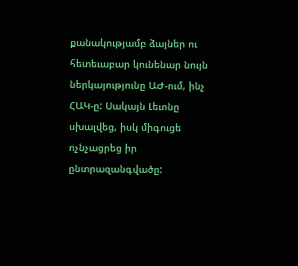քանակությամբ ձայներ ու հետեւաբար կունենար նույն ներկայությունը ԱԺ-ում, ինչ ՀԱԿ-ը: Սակայն Լեւոնը սխալվեց, իսկ միգուցե ոչնչացրեց իր ընտրազանգվածը: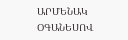ԱՐՄԵՆԱԿ ՕԳԱՆԵՍՈՎ